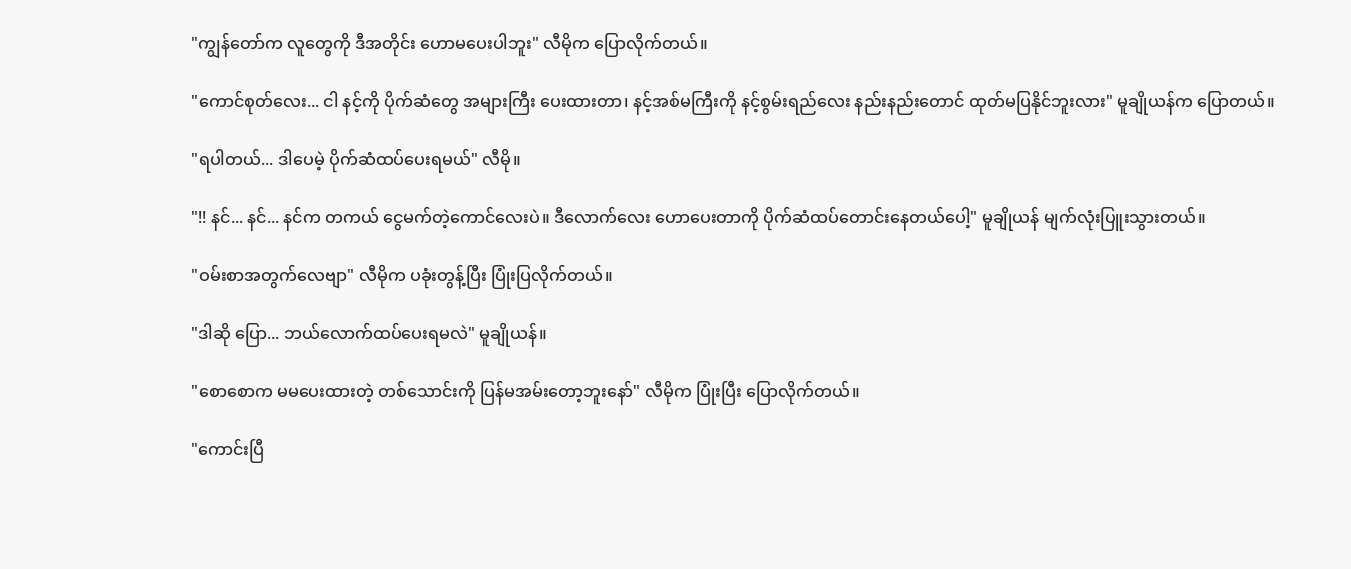"ကျွန်တော်က လူတွေကို ဒီအတိုင်း ဟောမပေးပါဘူး" လီမိုက ပြောလိုက်တယ်။

"ကောင်စုတ်လေး... ငါ နင့်ကို ပိုက်ဆံတွေ အများကြီး ပေးထားတာ၊ နင့်အစ်မကြီးကို နင့်စွမ်းရည်လေး နည်းနည်းတောင် ထုတ်မပြနိုင်ဘူးလား" မူချိုယန်က ပြောတယ်။

"ရပါတယ်... ဒါပေမဲ့ ပိုက်ဆံထပ်ပေးရမယ်" လီမို။

"!! နင်... နင်... နင်က တကယ် ငွေမက်တဲ့ကောင်လေးပဲ။ ဒီလောက်လေး ဟောပေးတာကို ပိုက်ဆံထပ်တောင်းနေတယ်ပေါ့" မူချိုယန် မျက်လုံးပြူးသွားတယ်။

"ဝမ်းစာအတွက်လေဗျာ" လီမိုက ပခုံးတွန့်ပြီး ပြုံးပြလိုက်တယ်။

"ဒါဆို ပြော... ဘယ်လောက်ထပ်ပေးရမလဲ" မူချိုယန်။

"စောစောက မမပေးထားတဲ့ တစ်သောင်းကို ပြန်မအမ်းတော့ဘူးနော်" လီမိုက ပြုံးပြီး ပြောလိုက်တယ်။

"ကောင်းပြီ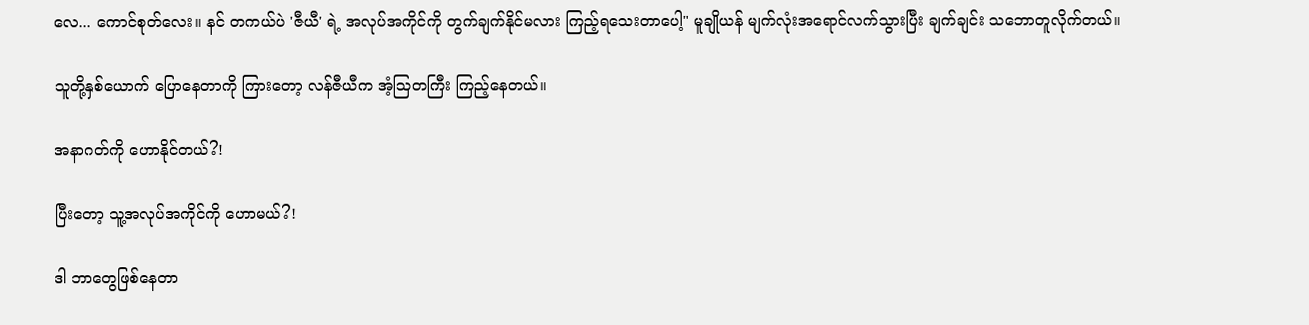လေ... ကောင်စုတ်လေး။ နင် တကယ်ပဲ 'ဇီယီ' ရဲ့ အလုပ်အကိုင်ကို တွက်ချက်နိုင်မလား ကြည့်ရသေးတာပေါ့" မူချိုယန် မျက်လုံးအရောင်လက်သွားပြီး ချက်ချင်း သဘောတူလိုက်တယ်။

သူတို့နှစ်ယောက် ပြောနေတာကို ကြားတော့ လန်ဇီယီက အံ့သြတကြီး ကြည့်နေတယ်။

အနာဂတ်ကို ဟောနိုင်တယ်?!

ပြီးတော့ သူ့အလုပ်အကိုင်ကို ဟောမယ်?!

ဒါ ဘာတွေဖြစ်နေတာ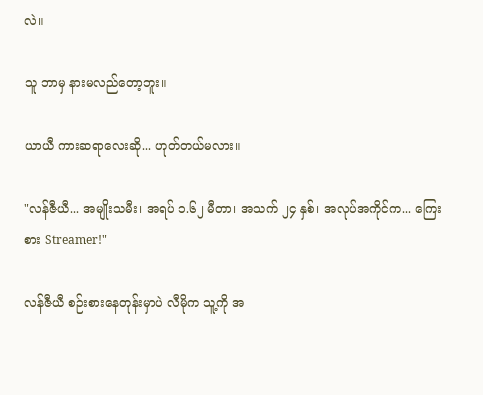လဲ။

သူ ဘာမှ နားမလည်တော့ဘူး။

ယာယီ ကားဆရာလေးဆို... ဟုတ်တယ်မလား။

"လန်ဇီယီ... အမျိုးသမီး၊ အရပ် ၁.၆၂ မီတာ၊ အသက် ၂၄ နှစ်၊ အလုပ်အကိုင်က... ကြေးစား Streamer!"

လန်ဇီယီ စဉ်းစားနေတုန်းမှာပဲ လီမိုက သူ့ကို အ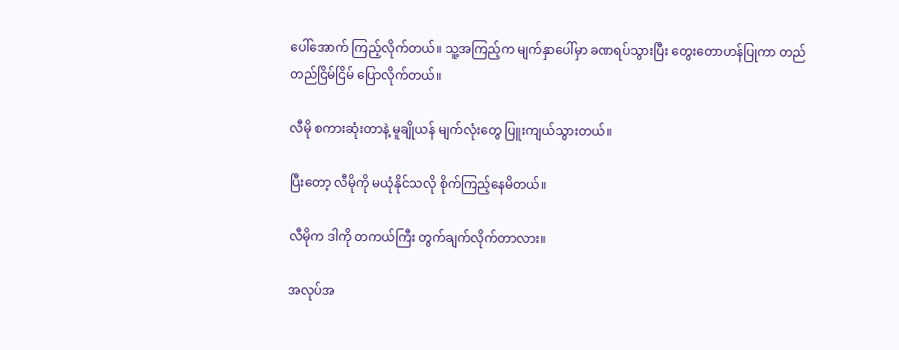ပေါ်အောက် ကြည့်လိုက်တယ်။ သူ့အကြည့်က မျက်နှာပေါ်မှာ ခဏရပ်သွားပြီး တွေးတောဟန်ပြုကာ တည်တည်ငြိမ်ငြိမ် ပြောလိုက်တယ်။

လီမို စကားဆုံးတာနဲ့ မူချိုယန် မျက်လုံးတွေ ပြူးကျယ်သွားတယ်။

ပြီးတော့ လီမိုကို မယုံနိုင်သလို စိုက်ကြည့်နေမိတယ်။

လီမိုက ဒါကို တကယ်ကြီး တွက်ချက်လိုက်တာလား။

အလုပ်အ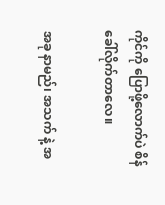ကိုင်ကို ပြောဖို့လောက်ပဲ စိန်ခေါ်လိုက်တာလေ။

အခု နာမည်၊ အသက် နဲ့ အ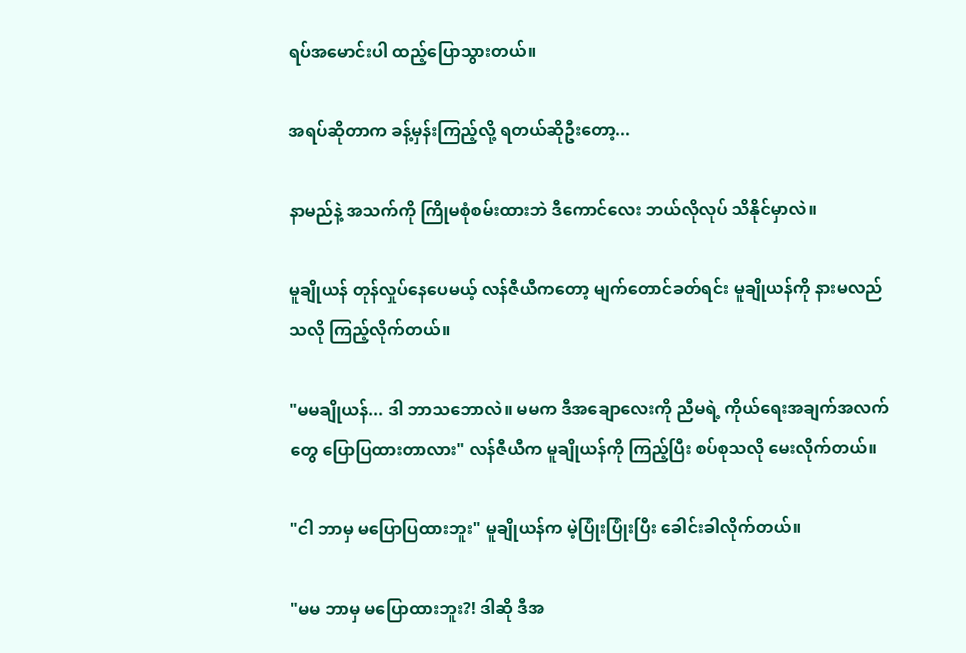ရပ်အမောင်းပါ ထည့်ပြောသွားတယ်။

အရပ်ဆိုတာက ခန့်မှန်းကြည့်လို့ ရတယ်ဆိုဦးတော့...

နာမည်နဲ့ အသက်ကို ကြိုမစုံစမ်းထားဘဲ ဒီကောင်လေး ဘယ်လိုလုပ် သိနိုင်မှာလဲ။

မူချိုယန် တုန်လှုပ်နေပေမယ့် လန်ဇီယီကတော့ မျက်တောင်ခတ်ရင်း မူချိုယန်ကို နားမလည်သလို ကြည့်လိုက်တယ်။

"မမချိုယန်... ဒါ ဘာသဘောလဲ။ မမက ဒီအချောလေးကို ညီမရဲ့ ကိုယ်ရေးအချက်အလက်တွေ ပြောပြထားတာလား" လန်ဇီယီက မူချိုယန်ကို ကြည့်ပြီး စပ်စုသလို မေးလိုက်တယ်။

"ငါ ဘာမှ မပြောပြထားဘူး" မူချိုယန်က မဲ့ပြုံးပြုံးပြီး ခေါင်းခါလိုက်တယ်။

"မမ ဘာမှ မပြောထားဘူး?! ဒါဆို ဒီအ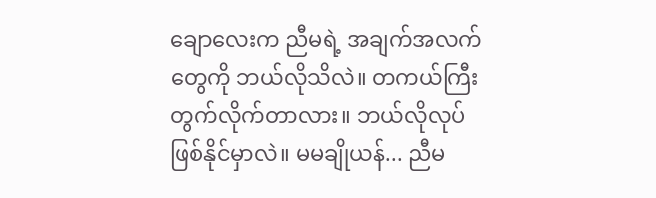ချောလေးက ညီမရဲ့ အချက်အလက်တွေကို ဘယ်လိုသိလဲ။ တကယ်ကြီး တွက်လိုက်တာလား။ ဘယ်လိုလုပ် ဖြစ်နိုင်မှာလဲ။ မမချိုယန်... ညီမ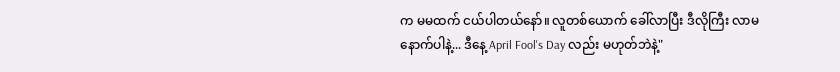က မမထက် ငယ်ပါတယ်နော်။ လူတစ်ယောက် ခေါ်လာပြီး ဒီလိုကြီး လာမနောက်ပါနဲ့... ဒီနေ့ April Fool's Day လည်း မဟုတ်ဘဲနဲ့"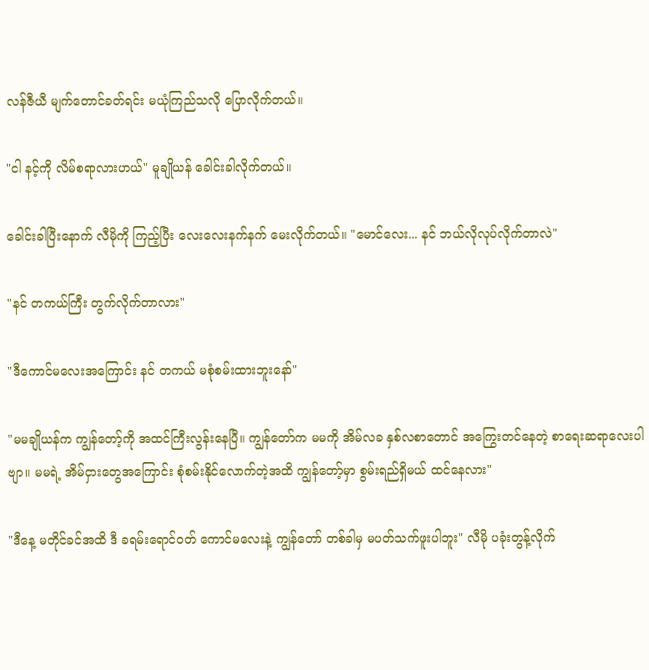လန်ဇီယီ မျက်တောင်ခတ်ရင်း မယုံကြည်သလို ပြောလိုက်တယ်။

"ငါ နင့်ကို လိမ်စရာလားဟယ်" မူချိုယန် ခေါင်းခါလိုက်တယ်။

ခေါင်းခါပြီးနောက် လီမိုကို ကြည့်ပြီး လေးလေးနက်နက် မေးလိုက်တယ်။ "မောင်လေး... နင် ဘယ်လိုလုပ်လိုက်တာလဲ"

"နင် တကယ်ကြီး တွက်လိုက်တာလား"

"ဒီကောင်မလေးအကြောင်း နင် တကယ် မစုံစမ်းထားဘူးနော်"

"မမချိုယန်က ကျွန်တော့်ကို အထင်ကြီးလွန်းနေပြီ။ ကျွန်တော်က မမကို အိမ်လခ နှစ်လစာတောင် အကြွေးတင်နေတဲ့ စာရေးဆရာလေးပါဗျာ။ မမရဲ့ အိမ်ငှားတွေအကြောင်း စုံစမ်းနိုင်လောက်တဲ့အထိ ကျွန်တော့်မှာ စွမ်းရည်ရှိမယ် ထင်နေလား"

"ဒီနေ့ မတိုင်ခင်အထိ ဒီ ခရမ်းရောင်ဝတ် ကောင်မလေးနဲ့ ကျွန်တော် တစ်ခါမှ မပတ်သက်ဖူးပါဘူး" လီမို ပခုံးတွန့်လိုက်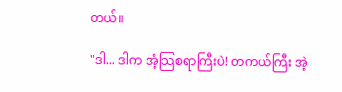တယ်။

"ဒါ... ဒါက အံ့သြစရာကြီးပဲ! တကယ်ကြီး အဲ့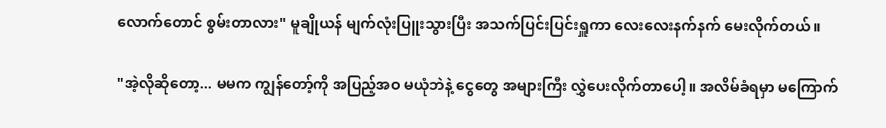လောက်တောင် စွမ်းတာလား" မူချိုယန် မျက်လုံးပြူးသွားပြီး အသက်ပြင်းပြင်းရှူကာ လေးလေးနက်နက် မေးလိုက်တယ်။

"အဲ့လိုဆိုတော့... မမက ကျွန်တော့်ကို အပြည့်အဝ မယုံဘဲနဲ့ ငွေတွေ အများကြီး လွှဲပေးလိုက်တာပေါ့။ အလိမ်ခံရမှာ မကြောက်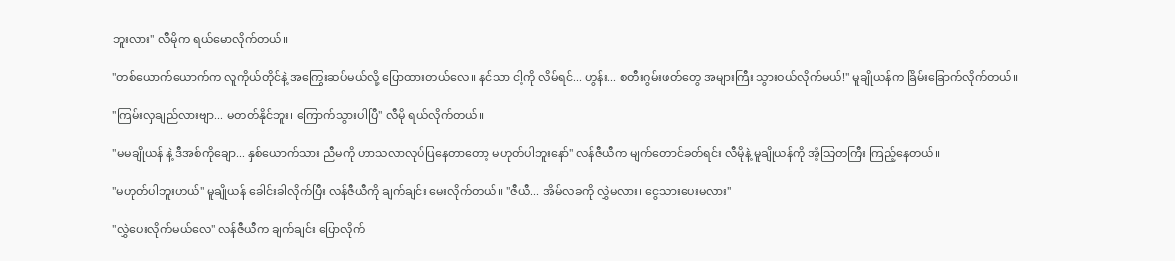ဘူးလား" လီမိုက ရယ်မောလိုက်တယ်။

"တစ်ယောက်ယောက်က လူကိုယ်တိုင်နဲ့ အကြွေးဆပ်မယ်လို့ ပြောထားတယ်လေ။ နင်သာ ငါ့ကို လိမ်ရင်... ဟွန်း... စတီးဂွမ်းဖတ်တွေ အများကြီး သွားဝယ်လိုက်မယ်!" မူချိုယန်က ခြိမ်းခြောက်လိုက်တယ်။

"ကြမ်းလှချည်လားဗျာ... မတတ်နိုင်ဘူး၊ ကြောက်သွားပါပြီ" လီမို ရယ်လိုက်တယ်။

"မမချိုယန် နဲ့ ဒီအစ်ကိုချော... နှစ်ယောက်သား ညီမကို ဟာသလာလုပ်ပြနေတာတော့ မဟုတ်ပါဘူးနော်" လန်ဇီယီက မျက်တောင်ခတ်ရင်း လီမိုနဲ့ မူချိုယန်ကို အံ့သြတကြီး ကြည့်နေတယ်။

"မဟုတ်ပါဘူးဟယ်" မူချိုယန် ခေါင်းခါလိုက်ပြီး လန်ဇီယီကို ချက်ချင်း မေးလိုက်တယ်။ "ဇီယီ... အိမ်လခကို လွှဲမလား၊ ငွေသားပေးမလား"

"လွှဲပေးလိုက်မယ်လေ" လန်ဇီယီက ချက်ချင်း ပြောလိုက်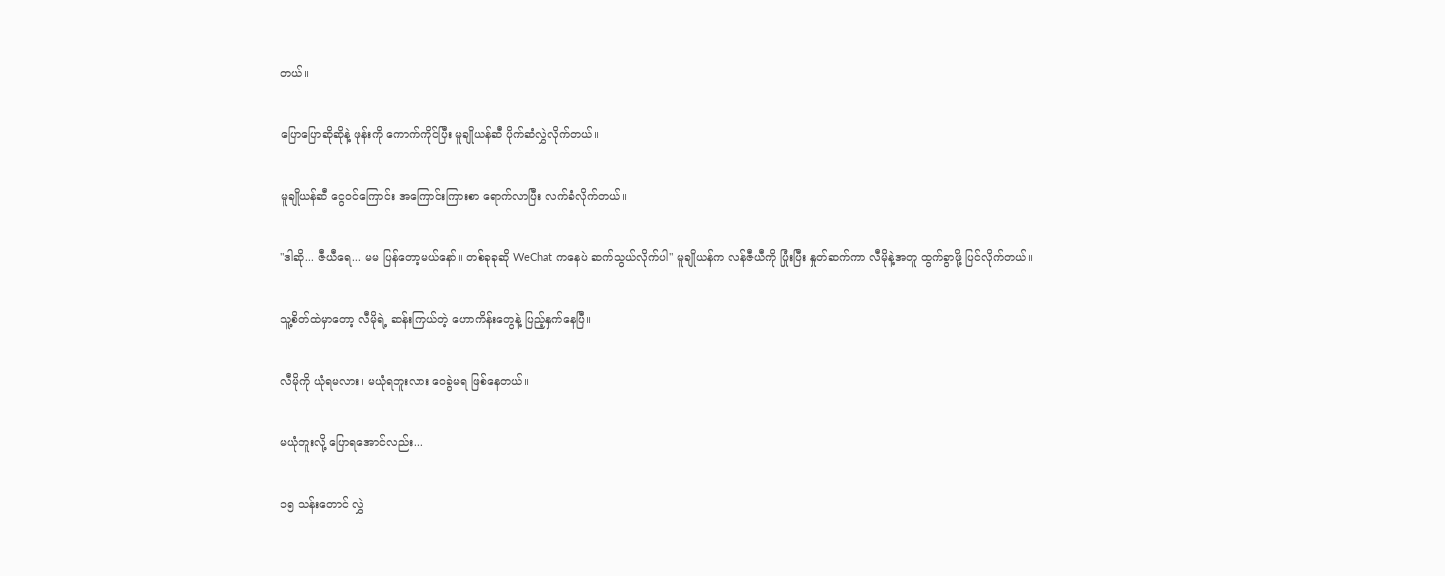တယ်။

ပြောပြောဆိုဆိုနဲ့ ဖုန်းကို ကောက်ကိုင်ပြီး မူချိုယန်ဆီ ပိုက်ဆံလွှဲလိုက်တယ်။

မူချိုယန်ဆီ ငွေဝင်ကြောင်း အကြောင်းကြားစာ ရောက်လာပြီး လက်ခံလိုက်တယ်။

"ဒါဆို... ဇီယီရေ... မမ ပြန်တော့မယ်နော်။ တစ်ခုခုဆို WeChat ကနေပဲ ဆက်သွယ်လိုက်ပါ" မူချိုယန်က လန်ဇီယီကို ပြုံးပြီး နှုတ်ဆက်ကာ လီမိုနဲ့အတူ ထွက်ခွာဖို့ ပြင်လိုက်တယ်။

သူ့စိတ်ထဲမှာတော့ လီမိုရဲ့ ဆန်းကြယ်တဲ့ ဟောကိန်းတွေနဲ့ ပြည့်နှက်နေပြီ။

လီမိုကို ယုံရမလား၊ မယုံရဘူးလား ဝေခွဲမရ ဖြစ်နေတယ်။

မယုံဘူးလို့ ပြောရအောင်လည်း...

၁၅ သန်းတောင် လွှဲ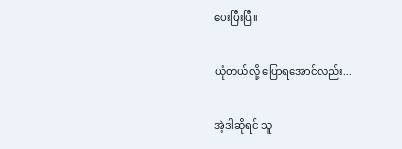ပေးပြီးပြီ။

ယုံတယ်လို့ ပြောရအောင်လည်း...

အဲ့ဒါဆိုရင် သူ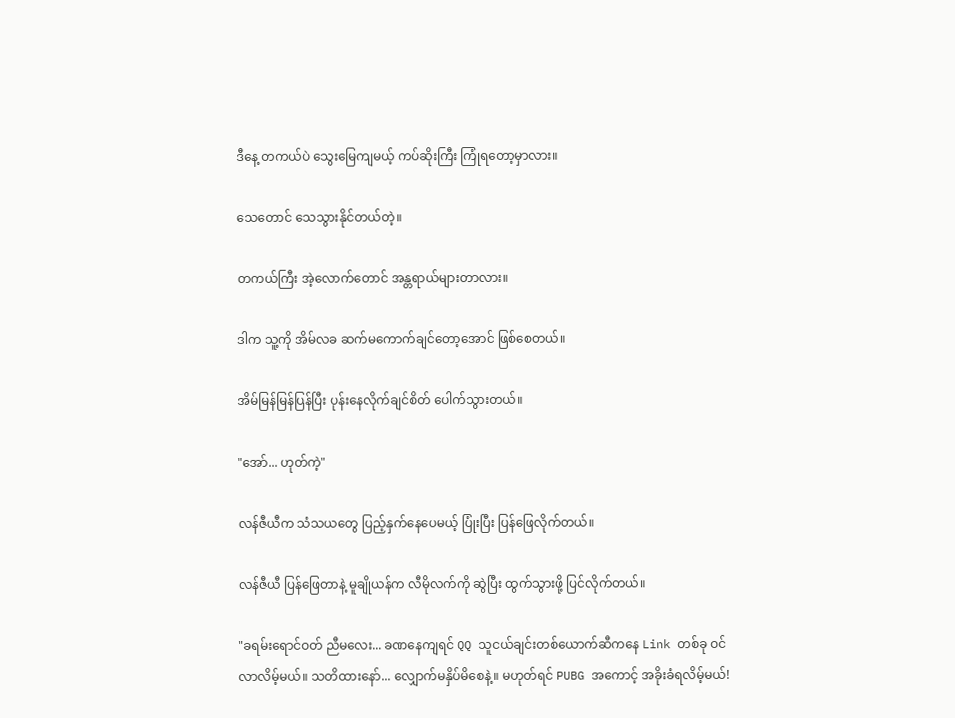ဒီနေ့ တကယ်ပဲ သွေးမြေကျမယ့် ကပ်ဆိုးကြီး ကြုံရတော့မှာလား။

သေတောင် သေသွားနိုင်တယ်တဲ့။

တကယ်ကြီး အဲ့လောက်တောင် အန္တရာယ်များတာလား။

ဒါက သူ့ကို အိမ်လခ ဆက်မကောက်ချင်တော့အောင် ဖြစ်စေတယ်။

အိမ်မြန်မြန်ပြန်ပြီး ပုန်းနေလိုက်ချင်စိတ် ပေါက်သွားတယ်။

"အော်... ဟုတ်ကဲ့"

လန်ဇီယီက သံသယတွေ ပြည့်နှက်နေပေမယ့် ပြုံးပြီး ပြန်ဖြေလိုက်တယ်။

လန်ဇီယီ ပြန်ဖြေတာနဲ့ မူချိုယန်က လီမိုလက်ကို ဆွဲပြီး ထွက်သွားဖို့ ပြင်လိုက်တယ်။

"ခရမ်းရောင်ဝတ် ညီမလေး... ခဏနေကျရင် QQ သူငယ်ချင်းတစ်ယောက်ဆီကနေ Link တစ်ခု ဝင်လာလိမ့်မယ်။ သတိထားနော်... လျှောက်မနှိပ်မိစေနဲ့။ မဟုတ်ရင် PUBG အကောင့် အခိုးခံရလိမ့်မယ်!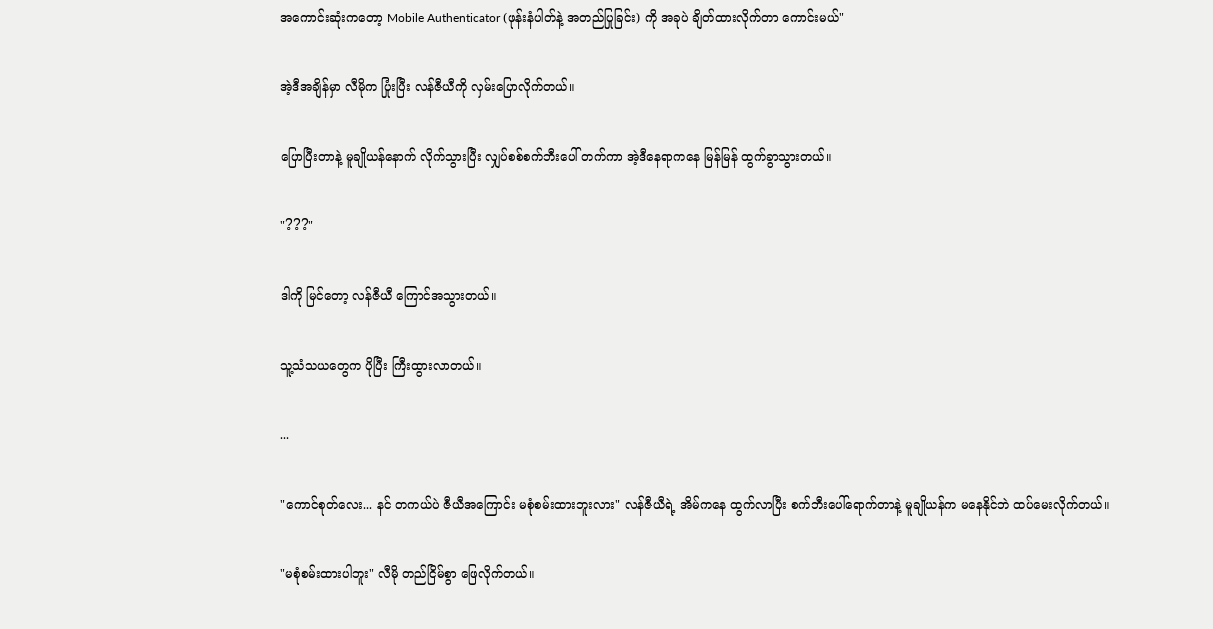အကောင်းဆုံးကတော့ Mobile Authenticator (ဖုန်းနံပါတ်နဲ့ အတည်ပြုခြင်း) ကို အခုပဲ ချိတ်ထားလိုက်တာ ကောင်းမယ်"

အဲ့ဒီအချိန်မှာ လီမိုက ပြုံးပြီး လန်ဇီယီကို လှမ်းပြောလိုက်တယ်။

ပြောပြီးတာနဲ့ မူချိုယန်နောက် လိုက်သွားပြီး လျှပ်စစ်စက်ဘီးပေါ် တက်ကာ အဲ့ဒီနေရာကနေ မြန်မြန် ထွက်ခွာသွားတယ်။

"???"

ဒါကို မြင်တော့ လန်ဇီယီ ကြောင်အသွားတယ်။

သူ့သံသယတွေက ပိုပြီး ကြီးထွားလာတယ်။

...

"ကောင်စုတ်လေး... နင် တကယ်ပဲ ဇီယီအကြောင်း မစုံစမ်းထားဘူးလား" လန်ဇီယီရဲ့ အိမ်ကနေ ထွက်လာပြီး စက်ဘီးပေါ်ရောက်တာနဲ့ မူချိုယန်က မနေနိုင်ဘဲ ထပ်မေးလိုက်တယ်။

"မစုံစမ်းထားပါဘူး" လီမို တည်ငြိမ်စွာ ဖြေလိုက်တယ်။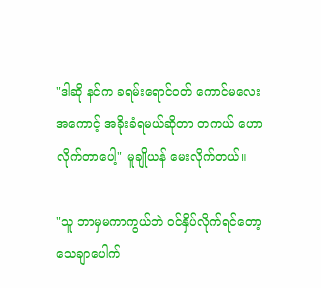"ဒါဆို နင်က ခရမ်းရောင်ဝတ် ကောင်မလေး အကောင့် အခိုးခံရမယ်ဆိုတာ တကယ် ဟောလိုက်တာပေါ့" မူချိုယန် မေးလိုက်တယ်။

"သူ ဘာမှမကာကွယ်ဘဲ ဝင်နှိပ်လိုက်ရင်တော့ သေချာပေါက်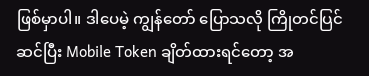ဖြစ်မှာပါ။ ဒါပေမဲ့ ကျွန်တော် ပြောသလို ကြိုတင်ပြင်ဆင်ပြီး Mobile Token ချိတ်ထားရင်တော့ အ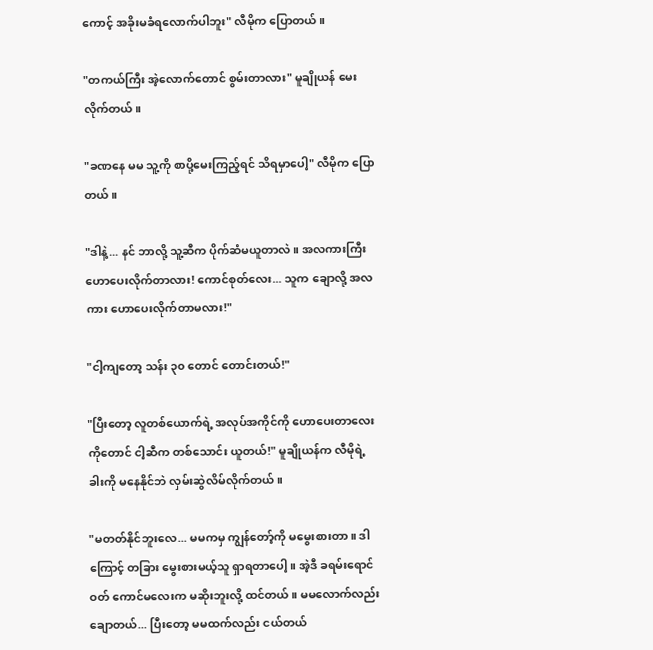ကောင့် အခိုးမခံရလောက်ပါဘူး" လီမိုက ပြောတယ်။

"တကယ်ကြီး အဲ့လောက်တောင် စွမ်းတာလား" မူချိုယန် မေးလိုက်တယ်။

"ခဏနေ မမ သူ့ကို စာပို့မေးကြည့်ရင် သိရမှာပေါ့" လီမိုက ပြောတယ်။

"ဒါနဲ့... နင် ဘာလို့ သူ့ဆီက ပိုက်ဆံမယူတာလဲ။ အလကားကြီး ဟောပေးလိုက်တာလား! ကောင်စုတ်လေး... သူက ချောလို့ အလကား ဟောပေးလိုက်တာမလား!"

"ငါ့ကျတော့ သန်း ၃၀ တောင် တောင်းတယ်!"

"ပြီးတော့ လူတစ်ယောက်ရဲ့ အလုပ်အကိုင်ကို ဟောပေးတာလေးကိုတောင် ငါ့ဆီက တစ်သောင်း ယူတယ်!" မူချိုယန်က လီမိုရဲ့ ခါးကို မနေနိုင်ဘဲ လှမ်းဆွဲလိမ်လိုက်တယ်။

"မတတ်နိုင်ဘူးလေ... မမကမှ ကျွန်တော့်ကို မမွေးစားတာ။ ဒါကြောင့် တခြား မွေးစားမယ့်သူ ရှာရတာပေါ့။ အဲ့ဒီ ခရမ်းရောင်ဝတ် ကောင်မလေးက မဆိုးဘူးလို့ ထင်တယ်။ မမလောက်လည်း ချောတယ်... ပြီးတော့ မမထက်လည်း ငယ်တယ်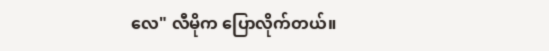လေ" လီမိုက ပြောလိုက်တယ်။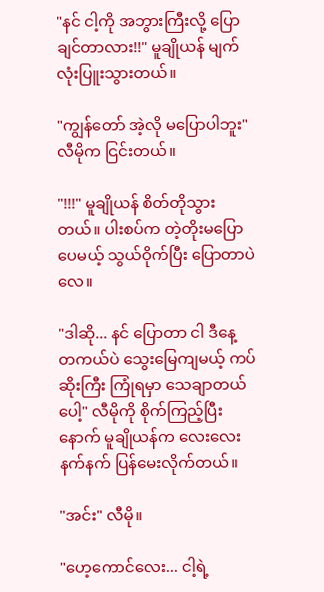"နင် ငါ့ကို အဘွားကြီးလို့ ပြောချင်တာလား!!" မူချိုယန် မျက်လုံးပြူးသွားတယ်။

"ကျွန်တော် အဲ့လို မပြောပါဘူး" လီမိုက ငြင်းတယ်။

"!!!" မူချိုယန် စိတ်တိုသွားတယ်။ ပါးစပ်က တဲ့တိုးမပြောပေမယ့် သွယ်ဝိုက်ပြီး ပြောတာပဲလေ။

"ဒါဆို... နင် ပြောတာ ငါ ဒီနေ့ တကယ်ပဲ သွေးမြေကျမယ့် ကပ်ဆိုးကြီး ကြုံရမှာ သေချာတယ်ပေါ့" လီမိုကို စိုက်ကြည့်ပြီးနောက် မူချိုယန်က လေးလေးနက်နက် ပြန်မေးလိုက်တယ်။

"အင်း" လီမို။

"ဟေ့ကောင်လေး... ငါ့ရဲ့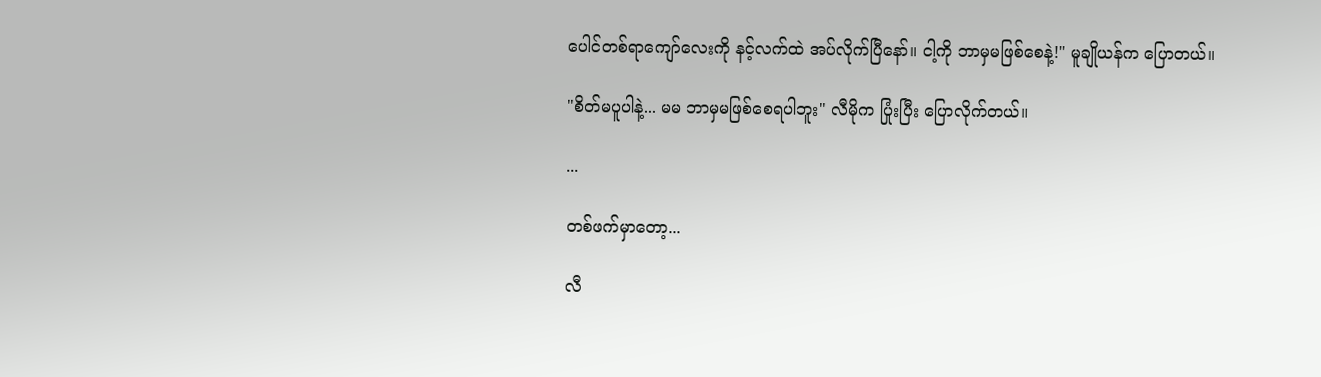ပေါင်တစ်ရာကျော်လေးကို နင့်လက်ထဲ အပ်လိုက်ပြီနော်။ ငါ့ကို ဘာမှမဖြစ်စေနဲ့!" မူချိုယန်က ပြောတယ်။

"စိတ်မပူပါနဲ့... မမ ဘာမှမဖြစ်စေရပါဘူး" လီမိုက ပြုံးပြီး ပြောလိုက်တယ်။

...

တစ်ဖက်မှာတော့...

လီ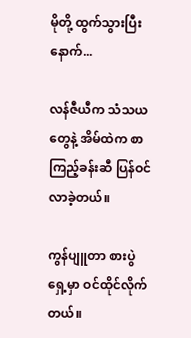မိုတို့ ထွက်သွားပြီးနောက်...

လန်ဇီယီက သံသယတွေနဲ့ အိမ်ထဲက စာကြည့်ခန်းဆီ ပြန်ဝင်လာခဲ့တယ်။

ကွန်ပျူတာ စားပွဲရှေ့မှာ ဝင်ထိုင်လိုက်တယ်။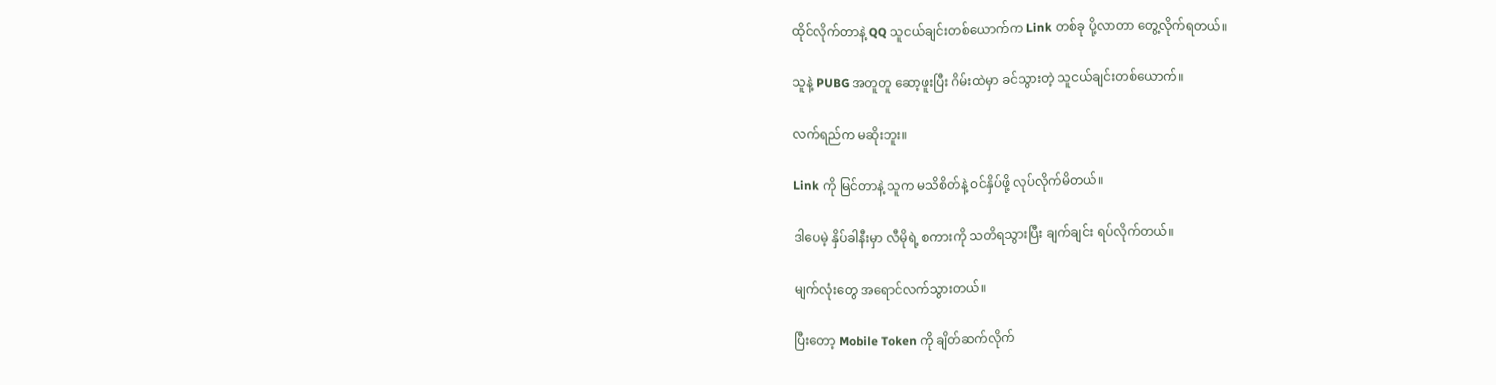ထိုင်လိုက်တာနဲ့ QQ သူငယ်ချင်းတစ်ယောက်က Link တစ်ခု ပို့လာတာ တွေ့လိုက်ရတယ်။

သူနဲ့ PUBG အတူတူ ဆော့ဖူးပြီး ဂိမ်းထဲမှာ ခင်သွားတဲ့ သူငယ်ချင်းတစ်ယောက်။

လက်ရည်က မဆိုးဘူး။

Link ကို မြင်တာနဲ့ သူက မသိစိတ်နဲ့ ဝင်နှိပ်ဖို့ လုပ်လိုက်မိတယ်။

ဒါပေမဲ့ နှိပ်ခါနီးမှာ လီမိုရဲ့ စကားကို သတိရသွားပြီး ချက်ချင်း ရပ်လိုက်တယ်။

မျက်လုံးတွေ အရောင်လက်သွားတယ်။

ပြီးတော့ Mobile Token ကို ချိတ်ဆက်လိုက်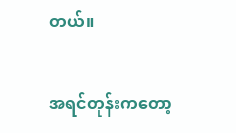တယ်။

အရင်တုန်းကတော့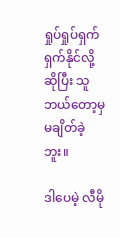ရှုပ်ရှုပ်ရှက်ရှက်နိုင်လို့ ဆိုပြီး သူ ဘယ်တော့မှ မချိတ်ခဲ့ဘူး။

ဒါပေမဲ့ လီမို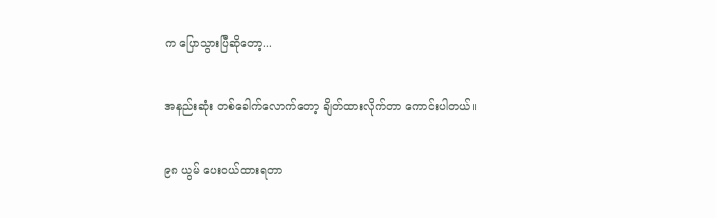က ပြောသွားပြီဆိုတော့...

အနည်းဆုံး တစ်ခေါက်လောက်တော့ ချိတ်ထားလိုက်တာ ကောင်းပါတယ်။

၉၈ ယွမ် ပေးဝယ်ထားရတာ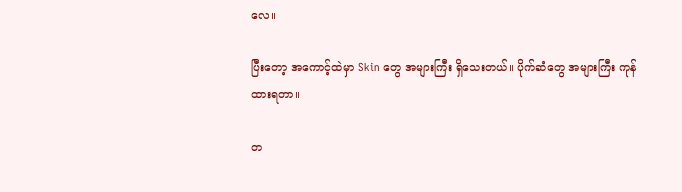လေ။

ပြီးတော့ အကောင့်ထဲမှာ Skin တွေ အများကြီး ရှိသေးတယ်။ ပိုက်ဆံတွေ အများကြီး ကုန်ထားရတာ။

တ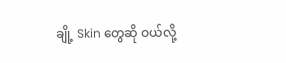ချို့ Skin တွေဆို ဝယ်လို့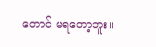တောင် မရတော့ဘူး။